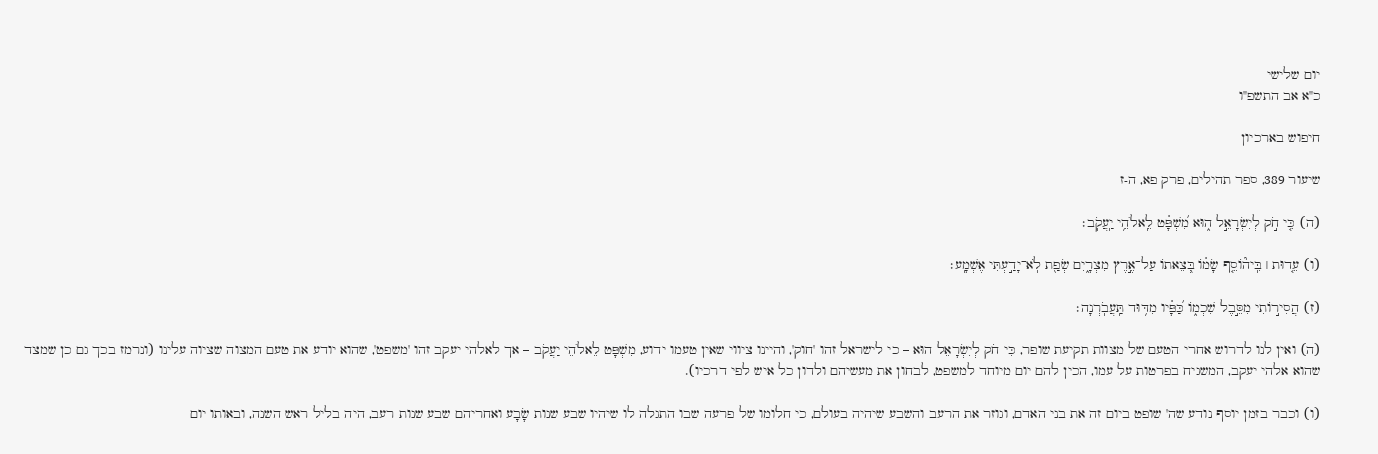יום שלישי
כ"א אב התשפ"ו

חיפוש בארכיון

שיעור 389, ספר תהילים, פרק פא, ה-ז

(ה) כִּ֤י חֹ֣ק לְיִשְׂרָאֵ֣ל ה֑וּא מִ֝שְׁפָּ֗ט לֵֽאלֹהֵ֥י יַֽעֲקֹֽב׃

(ו) עֵ֤דוּת ׀ בִּֽיה֘וֹסֵ֤ף שָׂמ֗וֹ בְּ֭צֵאתוֹ עַל־אֶ֣רֶץ מִצְרָ֑יִם שְׂפַ֖ת לֹֽא־יָדַ֣עְתִּי אֶשְׁמָֽע׃

(ז) הֲסִיר֣וֹתִי מִסֵּ֣בֶל שִׁכְמ֑וֹ כַּ֝פָּ֗יו מִדּ֥וּד תַּֽעֲבֹֽרְנָה׃

(ה) ואין לנו לדרוש אחרי הטעם של מצוות תקיעת שופר, כִּי חֹק לְיִשְׂרָאֵל הוּא – כי לישראל זהו 'חוק', והיינו ציווי שאין טעמו ידוע, מִשְׁפָּט לֵאלֹהֵי יַעֲקֹב – אך לאלהי יעקב זהו 'משפט', שהוא יודע את טעם המצוה שציוה עלינו (ונרמז בכך גם כן שמצד שהוא אלהי יעקב, המשגיח בפרטות על עמו, הכין להם יום מיוחד למשפט, לבחון את מעשיהם ולדון כל איש לפי דרכיו).

(ו) וכבר בזמן יוסף נודע שה' שופט ביום זה את בני האדם, וגוזר את הרעב והשבע שיהיה בעולם, כי חלומו של פרעה שבו התגלה לו שיהיו שבע שנות שָׂבָע ואחריהם שבע שנות רעב, היה בליל ראש השנה, ובאותו יום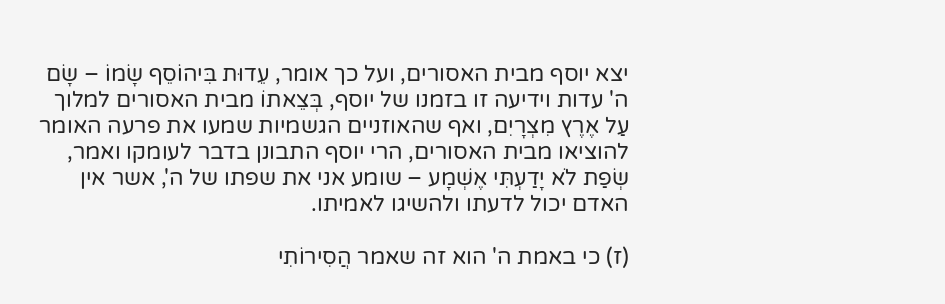יצא יוסף מבית האסורים, ועל כך אומר, עֵדוּת בִּיהוֹסֵף שָׂמוֹ – שָׂם ה' עדות וידיעה זו בזמנו של יוסף, בְּצֵאתוֹ מבית האסורים למלוך עַל אֶרֶץ מִצְרָיִם, ואף שהאוזניים הגשמיות שמעו את פרעה האומר להוציאו מבית האסורים, הרי יוסף התבונן בדבר לעומקו ואמר, שְׂפַת לֹא יָדַעְתִּי אֶשְׁמָע – שומע אני את שפתו של ה', אשר אין האדם יכול לדעתו ולהשיגו לאמיתו.

(ז) כי באמת ה' הוא זה שאמר הֲסִירוֹתִי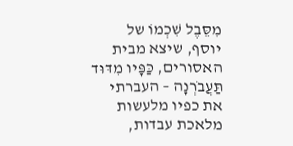מִסֵּבֶל שִׁכְמוֹ של יוסף, שיצא מבית האסורים, כַּפָּיו מִדּוּד תַּעֲבֹרְנָה – העברתי את כפיו מלעשות מלאכת עבדות,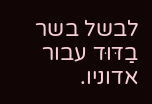לבשל בשר בַדּוּד עבור אדוניו.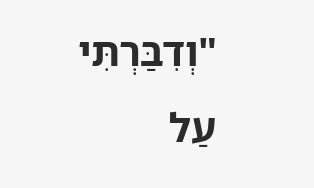"וְדִבַּרְתִּי עַל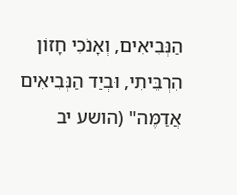הַנְּבִיאִים, וְאָנֹכִי חָזוֹן הִרְבֵּיתִי, וּבְיַד הַנְּבִיאִים אֲדַמֶּה" (הושע יב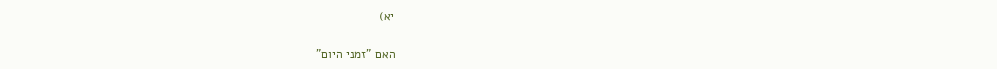יא)

האם "זמני היום"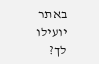באתר יועילו לך?